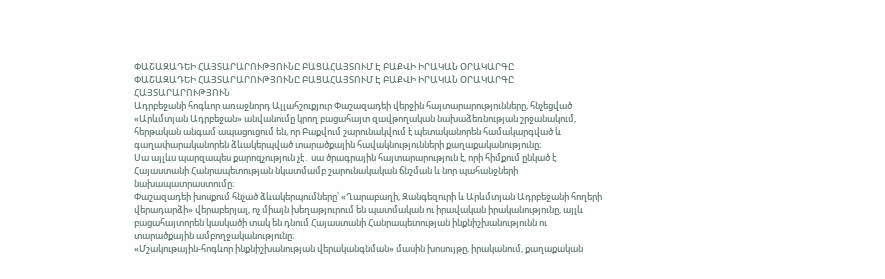ՓԱՇԱԶԱԴԵԻ ՀԱՅՏԱՐԱՐՈՒԹՅՈՒՆԸ ԲԱՑԱՀԱՅՏՈՒՄ Է ԲԱՔՎԻ ԻՐԱԿԱՆ ՕՐԱԿԱՐԳԸ
ՓԱՇԱԶԱԴԵԻ ՀԱՅՏԱՐԱՐՈՒԹՅՈՒՆԸ ԲԱՑԱՀԱՅՏՈՒՄ Է ԲԱՔՎԻ ԻՐԱԿԱՆ ՕՐԱԿԱՐԳԸ
ՀԱՅՏԱՐԱՐՈՒԹՅՈՒՆ
Ադրբեջանի հոգևոր առաջնորդ Ալլահշուքյուր Փաշազադեի վերջին հայտարարությունները, հնչեցված «Արևմտյան Ադրբեջան» անվանումը կրող բացահայտ զավթողական նախաձեռնության շրջանակում, հերթական անգամ ապացուցում են, որ Բաքվում շարունակվում է պետականորեն համակարգված և գաղափարականորեն ձևակերպված տարածքային հավակնությունների քաղաքականությունը։
Սա այլևս պարզապես քարոզչություն չէ․ սա ծրագրային հայտարարություն է, որի հիմքում ընկած է Հայաստանի Հանրապետության նկատմամբ շարունակական ճնշման և նոր պահանջների նախապատրաստումը։
Փաշազադեի խոսքում հնչած ձևակերպումները՝ «Ղարաբաղի, Զանգեզուրի և Արևմտյան Ադրբեջանի հողերի վերադարձի» վերաբերյալ, ոչ միայն խեղաթյուրում են պատմական ու իրավական իրականությունը, այլև բացահայտորեն կասկածի տակ են դնում Հայաստանի Հանրապետության ինքնիշխանությունն ու տարածքային ամբողջականությունը։
«Մշակութային-հոգևոր ինքնիշխանության վերականգնման» մասին խոսույթը, իրականում, քաղաքական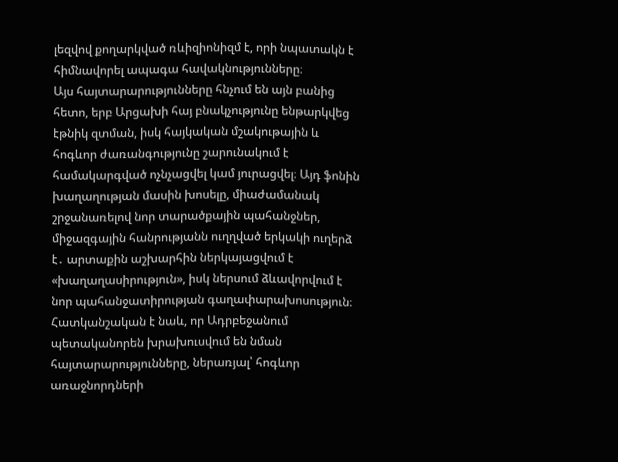լեզվով քողարկված ռևիզիոնիզմ է, որի նպատակն է հիմնավորել ապագա հավակնությունները։
Այս հայտարարությունները հնչում են այն բանից հետո, երբ Արցախի հայ բնակչությունը ենթարկվեց էթնիկ զտման, իսկ հայկական մշակութային և հոգևոր ժառանգությունը շարունակում է համակարգված ոչնչացվել կամ յուրացվել։ Այդ ֆոնին խաղաղության մասին խոսելը, միաժամանակ շրջանառելով նոր տարածքային պահանջներ, միջազգային հանրությանն ուղղված երկակի ուղերձ է․ արտաքին աշխարհին ներկայացվում է «խաղաղասիրություն», իսկ ներսում ձևավորվում է նոր պահանջատիրության գաղափարախոսություն։
Հատկանշական է նաև, որ Ադրբեջանում պետականորեն խրախուսվում են նման հայտարարությունները, ներառյալ՝ հոգևոր առաջնորդների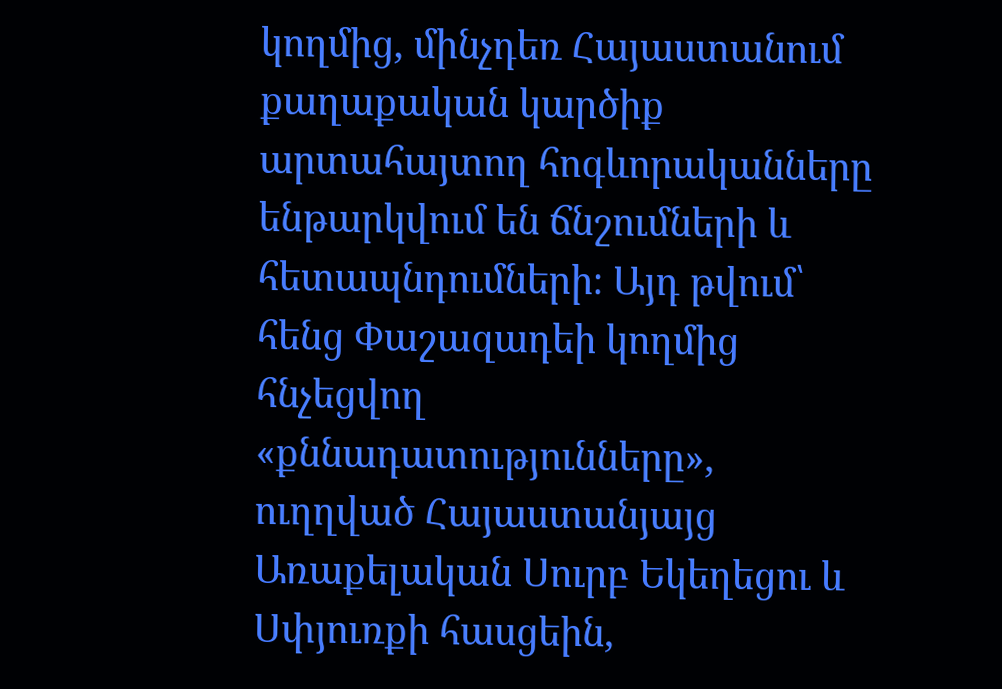կողմից, մինչդեռ Հայաստանում քաղաքական կարծիք արտահայտող հոգևորականները ենթարկվում են ճնշումների և հետապնդումների։ Այդ թվում՝ հենց Փաշազադեի կողմից հնչեցվող «քննադատությունները», ուղղված Հայաստանյայց Առաքելական Սուրբ Եկեղեցու և Սփյուռքի հասցեին,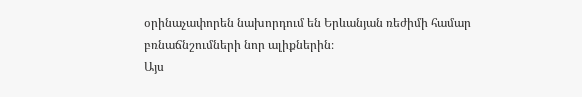օրինաչափորեն նախորդում են Երևանյան ռեժիմի համար բռնաճնշումների նոր ալիքներին։
Այս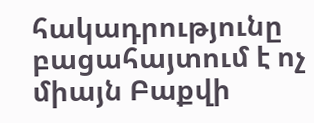հակադրությունը բացահայտում է ոչ միայն Բաքվի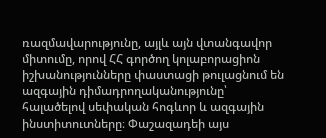ռազմավարությունը, այլև այն վտանգավոր միտումը, որով ՀՀ գործող կոլաբորացիոն իշխանությունները փաստացի թուլացնում են ազգային դիմադրողականությունը՝ հալածելով սեփական հոգևոր և ազգային ինստիտուտները։ Փաշազադեի այս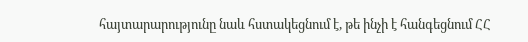հայտարարությունը նաև հստակեցնում է, թե ինչի է հանգեցնում ՀՀ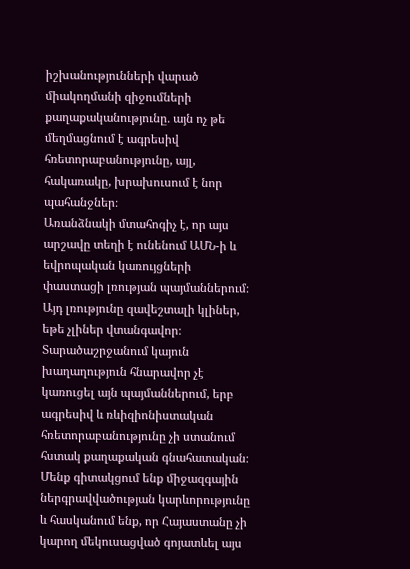իշխանությունների վարած միակողմանի զիջումների քաղաքականությունը․ այն ոչ թե մեղմացնում է ագրեսիվ հռետորաբանությունը, այլ, հակառակը, խրախուսում է նոր պահանջներ։
Առանձնակի մտահոգիչ է, որ այս արշավը տեղի է ունենում ԱՄՆ-ի և եվրոպական կառույցների փաստացի լռության պայմաններում։ Այդ լռությունը զավեշտալի կլիներ, եթե չլիներ վտանգավոր։ Տարածաշրջանում կայուն խաղաղություն հնարավոր չէ կառուցել այն պայմաններում, երբ ագրեսիվ և ռևիզիոնիստական հռետորաբանությունը չի ստանում հստակ քաղաքական գնահատական։
Մենք գիտակցում ենք միջազգային ներգրավվածության կարևորությունը և հասկանում ենք, որ Հայաստանը չի կարող մեկուսացված գոյատևել այս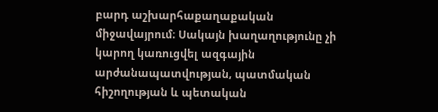բարդ աշխարհաքաղաքական միջավայրում։ Սակայն խաղաղությունը չի կարող կառուցվել ազգային արժանապատվության, պատմական հիշողության և պետական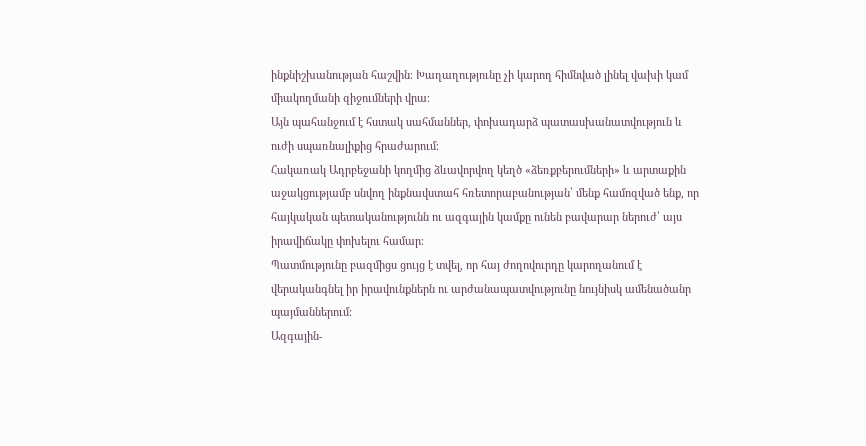ինքնիշխանության հաշվին։ Խաղաղությունը չի կարող հիմնված լինել վախի կամ միակողմանի զիջումների վրա։
Այն պահանջում է հստակ սահմաններ, փոխադարձ պատասխանատվություն և ուժի սպառնալիքից հրաժարում։
Հակառակ Ադրբեջանի կողմից ձևավորվող կեղծ «ձեռքբերումների» և արտաքին աջակցությամբ սնվող ինքնավստահ հռետորաբանության՝ մենք համոզված ենք, որ հայկական պետականությունն ու ազգային կամքը ունեն բավարար ներուժ՝ այս իրավիճակը փոխելու համար։
Պատմությունը բազմիցս ցույց է տվել, որ հայ ժողովուրդը կարողանում է վերականգնել իր իրավունքներն ու արժանապատվությունը նույնիսկ ամենածանր պայմաններում։
Ազգային-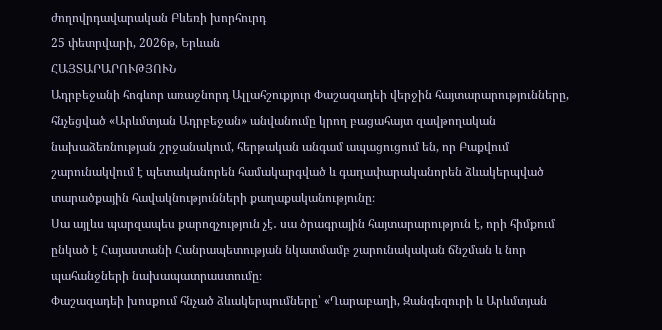ժողովրդավարական Բևեռի խորհուրդ
25 փետրվարի, 2026թ, Երևան
ՀԱՅՏԱՐԱՐՈՒԹՅՈՒՆ
Ադրբեջանի հոգևոր առաջնորդ Ալլահշուքյուր Փաշազադեի վերջին հայտարարությունները, հնչեցված «Արևմտյան Ադրբեջան» անվանումը կրող բացահայտ զավթողական նախաձեռնության շրջանակում, հերթական անգամ ապացուցում են, որ Բաքվում շարունակվում է պետականորեն համակարգված և գաղափարականորեն ձևակերպված տարածքային հավակնությունների քաղաքականությունը։
Սա այլևս պարզապես քարոզչություն չէ․ սա ծրագրային հայտարարություն է, որի հիմքում ընկած է Հայաստանի Հանրապետության նկատմամբ շարունակական ճնշման և նոր պահանջների նախապատրաստումը։
Փաշազադեի խոսքում հնչած ձևակերպումները՝ «Ղարաբաղի, Զանգեզուրի և Արևմտյան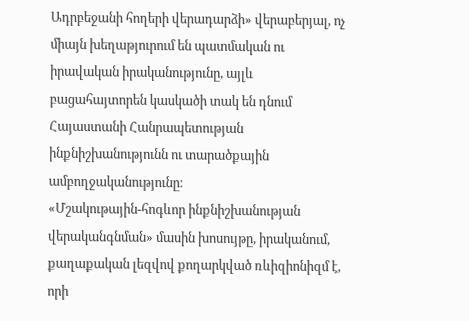Ադրբեջանի հողերի վերադարձի» վերաբերյալ, ոչ միայն խեղաթյուրում են պատմական ու իրավական իրականությունը, այլև բացահայտորեն կասկածի տակ են դնում Հայաստանի Հանրապետության ինքնիշխանությունն ու տարածքային ամբողջականությունը։
«Մշակութային-հոգևոր ինքնիշխանության վերականգնման» մասին խոսույթը, իրականում, քաղաքական լեզվով քողարկված ռևիզիոնիզմ է, որի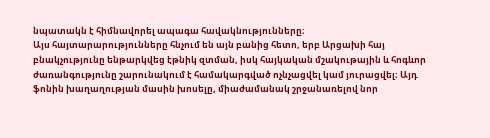նպատակն է հիմնավորել ապագա հավակնությունները։
Այս հայտարարությունները հնչում են այն բանից հետո, երբ Արցախի հայ բնակչությունը ենթարկվեց էթնիկ զտման, իսկ հայկական մշակութային և հոգևոր ժառանգությունը շարունակում է համակարգված ոչնչացվել կամ յուրացվել։ Այդ ֆոնին խաղաղության մասին խոսելը, միաժամանակ շրջանառելով նոր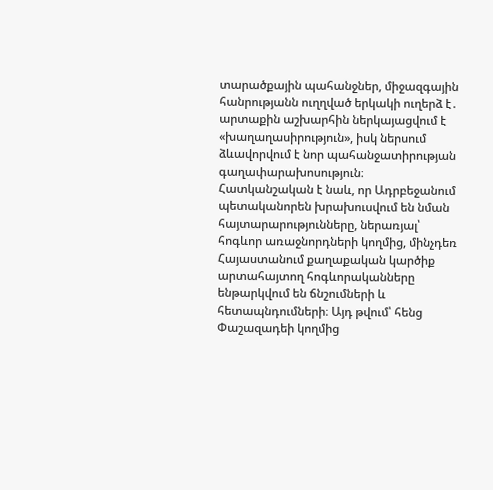տարածքային պահանջներ, միջազգային հանրությանն ուղղված երկակի ուղերձ է․ արտաքին աշխարհին ներկայացվում է «խաղաղասիրություն», իսկ ներսում ձևավորվում է նոր պահանջատիրության գաղափարախոսություն։
Հատկանշական է նաև, որ Ադրբեջանում պետականորեն խրախուսվում են նման հայտարարությունները, ներառյալ՝ հոգևոր առաջնորդների կողմից, մինչդեռ Հայաստանում քաղաքական կարծիք արտահայտող հոգևորականները ենթարկվում են ճնշումների և հետապնդումների։ Այդ թվում՝ հենց Փաշազադեի կողմից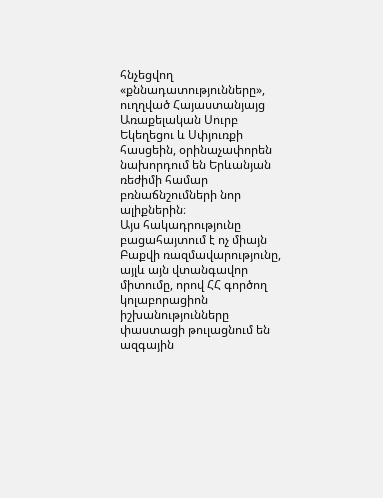հնչեցվող «քննադատությունները», ուղղված Հայաստանյայց Առաքելական Սուրբ Եկեղեցու և Սփյուռքի հասցեին, օրինաչափորեն նախորդում են Երևանյան ռեժիմի համար բռնաճնշումների նոր ալիքներին։
Այս հակադրությունը բացահայտում է ոչ միայն Բաքվի ռազմավարությունը, այլև այն վտանգավոր միտումը, որով ՀՀ գործող կոլաբորացիոն իշխանությունները փաստացի թուլացնում են ազգային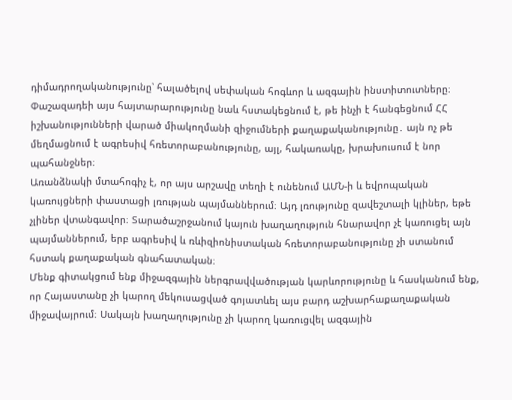դիմադրողականությունը՝ հալածելով սեփական հոգևոր և ազգային ինստիտուտները։ Փաշազադեի այս հայտարարությունը նաև հստակեցնում է, թե ինչի է հանգեցնում ՀՀ իշխանությունների վարած միակողմանի զիջումների քաղաքականությունը․ այն ոչ թե մեղմացնում է ագրեսիվ հռետորաբանությունը, այլ, հակառակը, խրախուսում է նոր պահանջներ։
Առանձնակի մտահոգիչ է, որ այս արշավը տեղի է ունենում ԱՄՆ-ի և եվրոպական կառույցների փաստացի լռության պայմաններում։ Այդ լռությունը զավեշտալի կլիներ, եթե չլիներ վտանգավոր։ Տարածաշրջանում կայուն խաղաղություն հնարավոր չէ կառուցել այն պայմաններում, երբ ագրեսիվ և ռևիզիոնիստական հռետորաբանությունը չի ստանում հստակ քաղաքական գնահատական։
Մենք գիտակցում ենք միջազգային ներգրավվածության կարևորությունը և հասկանում ենք, որ Հայաստանը չի կարող մեկուսացված գոյատևել այս բարդ աշխարհաքաղաքական միջավայրում։ Սակայն խաղաղությունը չի կարող կառուցվել ազգային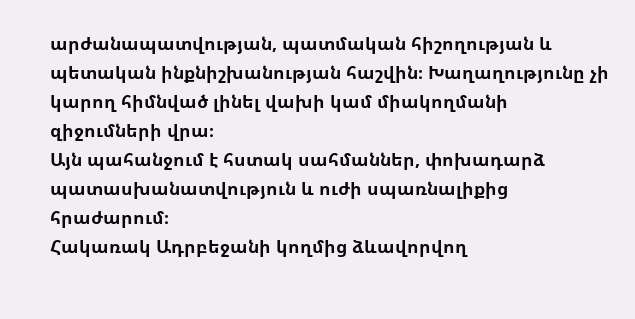արժանապատվության, պատմական հիշողության և պետական ինքնիշխանության հաշվին։ Խաղաղությունը չի կարող հիմնված լինել վախի կամ միակողմանի զիջումների վրա։
Այն պահանջում է հստակ սահմաններ, փոխադարձ պատասխանատվություն և ուժի սպառնալիքից հրաժարում։
Հակառակ Ադրբեջանի կողմից ձևավորվող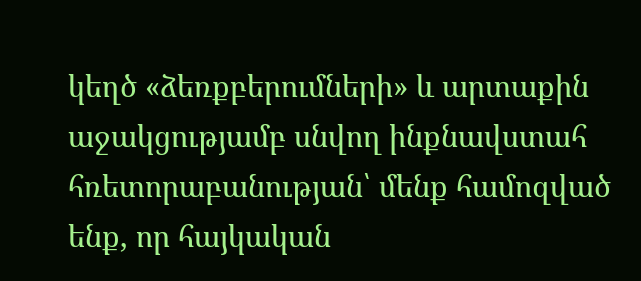կեղծ «ձեռքբերումների» և արտաքին աջակցությամբ սնվող ինքնավստահ հռետորաբանության՝ մենք համոզված ենք, որ հայկական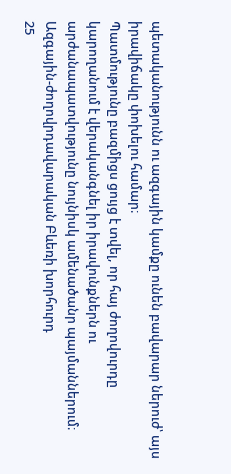պետականությունն ու ազգային կամքը ունեն բավարար ներուժ՝ այս իրավիճակը փոխելու համար։
Պատմությունը բազմիցս ցույց է տվել, որ հայ ժողովուրդը կարողանում է վերականգնել իր իրավունքներն ու արժանապատվությունը նույնիսկ ամենածանր պայմաններում։
Ազգային-ժողովրդավարական Բևեռի խորհուրդ
25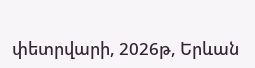փետրվարի, 2026թ, Երևան